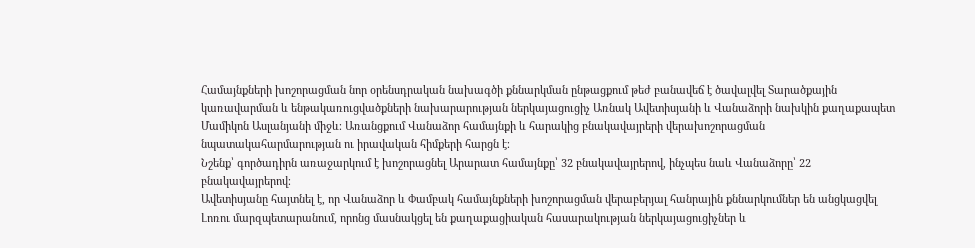Համայնքների խոշորացման նոր օրենսդրական նախագծի քննարկման ընթացքում թեժ բանավեճ է ծավալվել Տարածքային կառավարման և ենթակառուցվածքների նախարարության ներկայացուցիչ Առնակ Ավետիսյանի և Վանաձորի նախկին քաղաքապետ Մամիկոն Ասլանյանի միջև։ Առանցքում Վանաձոր համայնքի և հարակից բնակավայրերի վերախոշորացման նպատակահարմարության ու իրավական հիմքերի հարցն է։
Նշենք՝ գործադիրն առաջարկում է խոշորացնել Արարատ համայնքը՝ 32 բնակավայրերով, ինչպես նաև Վանաձորը՝ 22 բնակավայրերով։
Ավետիսյանը հայտնել է, որ Վանաձոր և Փամբակ համայնքների խոշորացման վերաբերյալ հանրային քննարկումներ են անցկացվել Լոռու մարզպետարանում, որոնց մասնակցել են քաղաքացիական հասարակության ներկայացուցիչներ և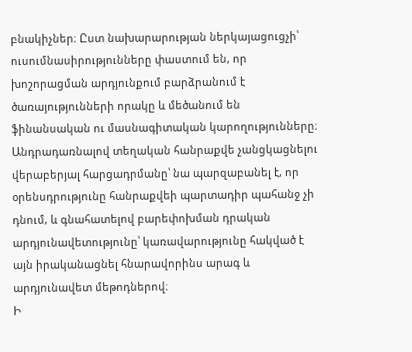բնակիչներ։ Ըստ նախարարության ներկայացուցչի՝ ուսումնասիրությունները փաստում են, որ խոշորացման արդյունքում բարձրանում է ծառայությունների որակը և մեծանում են ֆինանսական ու մասնագիտական կարողությունները։ Անդրադառնալով տեղական հանրաքվե չանցկացնելու վերաբերյալ հարցադրմանը՝ նա պարզաբանել է, որ օրենսդրությունը հանրաքվեի պարտադիր պահանջ չի դնում, և գնահատելով բարեփոխման դրական արդյունավետությունը՝ կառավարությունը հակված է այն իրականացնել հնարավորինս արագ և արդյունավետ մեթոդներով։
Ի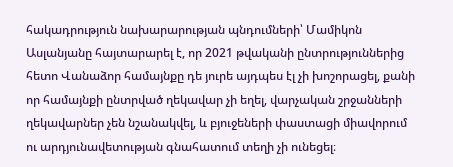հակադրություն նախարարության պնդումների՝ Մամիկոն Ասլանյանը հայտարարել է, որ 2021 թվականի ընտրություններից հետո Վանաձոր համայնքը դե յուրե այդպես էլ չի խոշորացել, քանի որ համայնքի ընտրված ղեկավար չի եղել, վարչական շրջանների ղեկավարներ չեն նշանակվել, և բյուջեների փաստացի միավորում ու արդյունավետության գնահատում տեղի չի ունեցել։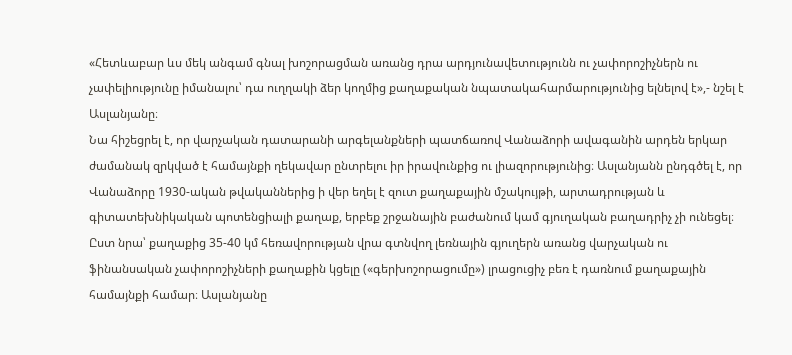«Հետևաբար ևս մեկ անգամ գնալ խոշորացման առանց դրա արդյունավետությունն ու չափորոշիչներն ու չափելիությունը իմանալու՝ դա ուղղակի ձեր կողմից քաղաքական նպատակահարմարությունից ելնելով է»,- նշել է Ասլանյանը։
Նա հիշեցրել է, որ վարչական դատարանի արգելանքների պատճառով Վանաձորի ավագանին արդեն երկար ժամանակ զրկված է համայնքի ղեկավար ընտրելու իր իրավունքից ու լիազորությունից։ Ասլանյանն ընդգծել է, որ Վանաձորը 1930-ական թվականներից ի վեր եղել է զուտ քաղաքային մշակույթի, արտադրության և գիտատեխնիկական պոտենցիալի քաղաք, երբեք շրջանային բաժանում կամ գյուղական բաղադրիչ չի ունեցել։
Ըստ նրա՝ քաղաքից 35-40 կմ հեռավորության վրա գտնվող լեռնային գյուղերն առանց վարչական ու ֆինանսական չափորոշիչների քաղաքին կցելը («գերխոշորացումը») լրացուցիչ բեռ է դառնում քաղաքային համայնքի համար։ Ասլանյանը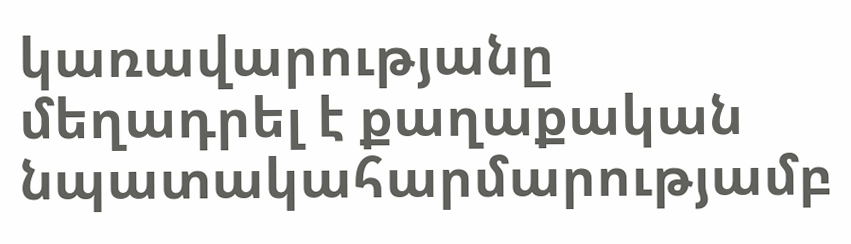կառավարությանը մեղադրել է քաղաքական նպատակահարմարությամբ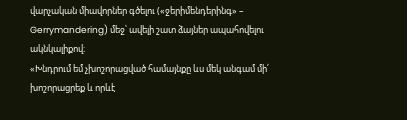վարչական միավորներ գծելու («ջերիմենդերինգ» – Gerrymandering) մեջ՝ ավելի շատ ձայներ ապահովելու ակնկալիքով։
«Խնդրում եմ չխոշորացված համայնքը ևս մեկ անգամ մի՛ խոշորացրեք և որևէ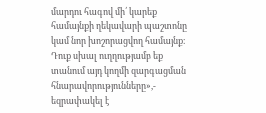մարդու հագով մի՛ կարեք համայնքի ղեկավարի պաշտոնը կամ նոր խոշորացվող համայնք։ Դուք սխալ ուղղությամբ եք տանում այդ կողմի զարգացման հնարավորությունները»,- եզրափակել է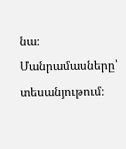նա։
Մանրամասները՝ տեսանյութում։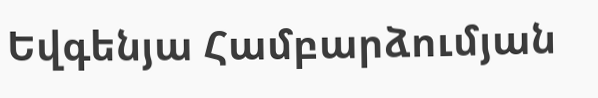Եվգենյա Համբարձումյան